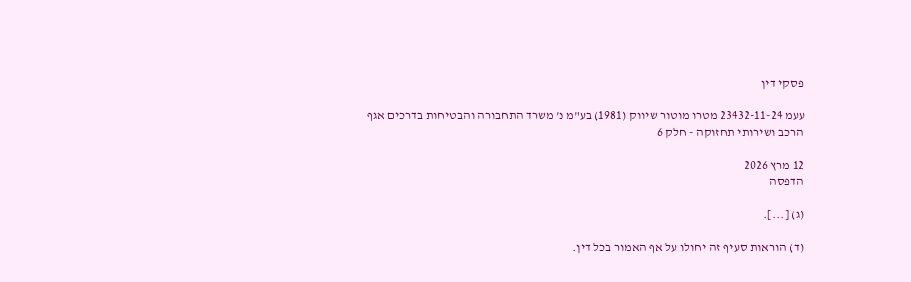פסקי דין

עעמ 23432-11-24 מטרו מוטור שיווק (1981) בע"מ נ' משרד התחבורה והבטיחות בדרכים אגף הרכב ושירותי תחזוקה - חלק 6

12 מרץ 2026
הדפסה

(ג) [...].

(ד) הוראות סעיף זה יחולו על אף האמור בכל דין.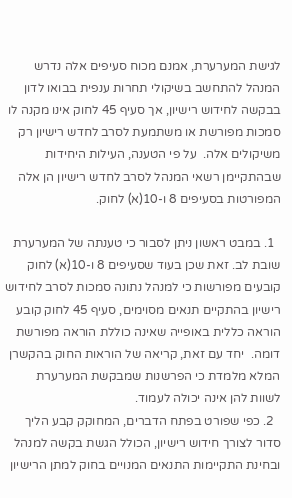לגישת המערערת, אמנם מכוח סעיפים אלה נדרש המנהל להתחשב בשיקולי תחרות ענפית בבואו לדון בבקשה לחידוש רישיון, אך סעיף 45 לחוק אינו מקנה לו סמכות מפורשת או משתמעת לסרב לחדש רישיון רק משיקולים אלה.  על פי הטענה, העילות היחידות שבהתקיימן רשאי המנהל לסרב לחדש רישיון הן אלה המפורטות בסעיפים 8 ו-10(א) לחוק.

  1. במבט ראשון ניתן לסבור כי טענתה של המערערת שובת לב. זאת שכן בעוד שסעיפים 8 ו-10(א) לחוק קובעים מפורשות כי למנהל נתונה סמכות לסרב לחידוש רישיון בהתקיים תנאים מסוימים, סעיף 45 לחוק קובע הוראה כללית באופייה שאינה כוללת הוראה מפורשת דומה.  יחד עם זאת, קריאה של הוראות החוק בהקשרן המלא מלמדת כי הפרשנות שמבקשת המערערת לשוות להן אינה יכולה לעמוד.
  2. כפי שפורט בפתח הדברים, המחוקק קבע הליך סדור לצורך חידוש רישיון, הכולל הגשת בקשה למנהל ובחינת התקיימות התנאים המנויים בחוק למתן הרישיון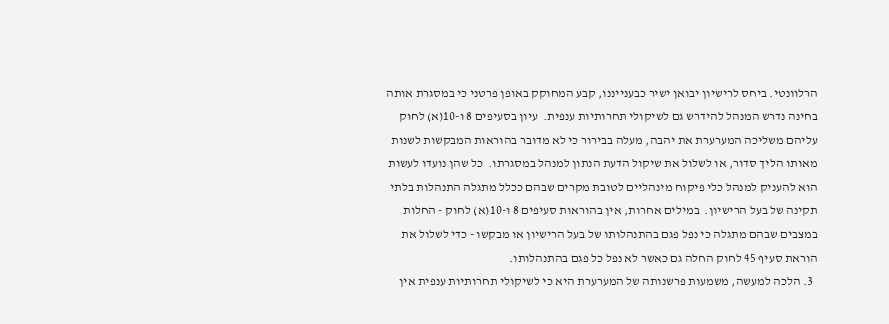הרלוונטי. ביחס לרישיון יבואן ישיר כבענייננו, קבע המחוקק באופן פרטני כי במסגרת אותה בחינה נדרש המנהל להידרש גם לשיקולי תחרותיות ענפית.  עיון בסעיפים 8 ו-10(א) לחוק עליהם משליכה המערערת את יהבה, מעלה בבירור כי לא מדובר בהוראות המבקשות לשנות מאותו הליך סדור, או לשלול את שיקול הדעת הנתון למנהל במסגרתו.  כל שהן נועדו לעשות הוא להעניק למנהל כלי פיקוח מינהליים לטובת מקרים שבהם ככלל מתגלה התנהלות בלתי תקינה של בעל הרישיון.  במילים אחרות, אין בהוראות סעיפים 8 ו-10(א) לחוק - החלות במצבים שבהם מתגלה כי נפל פגם בהתנהלותו של בעל הרישיון או מבקשו - כדי לשלול את הוראת סעיף 45 לחוק החלה גם כאשר לא נפל כל פגם בהתנהלותו.
  3. הלכה למעשה, משמעות פרשנותה של המערערת היא כי לשיקולי תחרותיות ענפית אין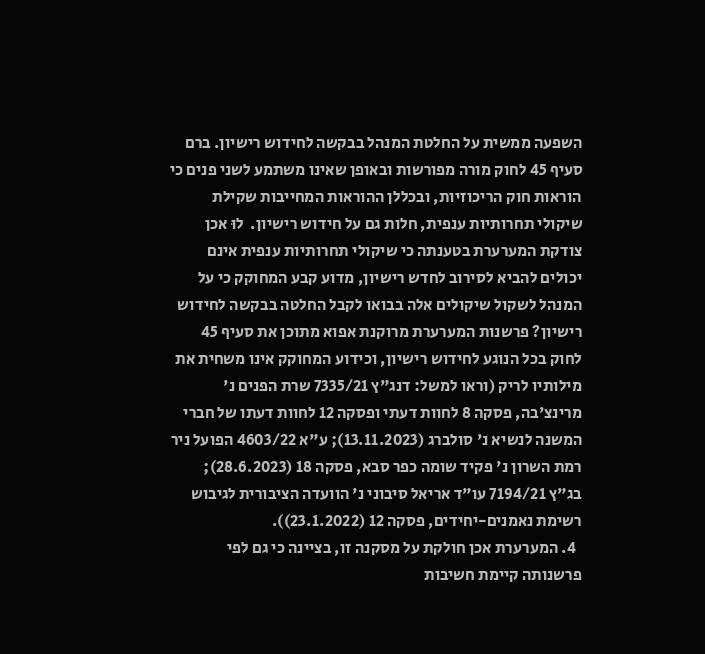השפעה ממשית על החלטת המנהל בבקשה לחידוש רישיון. ברם סעיף 45 לחוק מורה מפורשות ובאופן שאינו משתמע לשני פנים כי הוראות חוק הריכוזיות, ובכללן ההוראות המחייבות שקילת שיקולי תחרותיות ענפית, חלות גם על חידוש רישיון.  לוּ אכן צודקת המערערת בטענתה כי שיקולי תחרותיות ענפית אינם יכולים להביא לסירוב לחדש רישיון, מדוע קבע המחוקק כי על המנהל לשקול שיקולים אלה בבואו לקבל החלטה בבקשה לחידוש רישיון? פרשנות המערערת מרוקנת אפוא מתוכן את סעיף 45 לחוק בכל הנוגע לחידוש רישיון, וכידוע המחוקק אינו משחית את מילותיו לריק (וראו למשל: דנג"ץ 7335/21 שרת הפנים נ' מרינצ'בה, פסקה 8 לחוות דעתי ופסקה 12 לחוות דעתו של חברי המשנה לנשיא נ' סולברג (13.11.2023); ע"א 4603/22 הפועל ניר רמת השרון נ' פקיד שומה כפר סבא, פסקה 18 (28.6.2023); בג"ץ 7194/21 עו"ד אריאל סיבוני נ' הוועדה הציבורית לגיבוש רשימת נאמנים-יחידים, פסקה 12 (23.1.2022)).
  4. המערערת אכן חולקת על מסקנה זו, בציינה כי גם לפי פרשנותה קיימת חשיבות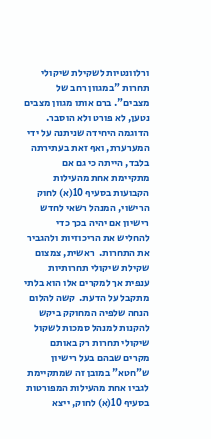ורלוונטיות לשקילת שיקולי תחרות "במגוון רחב של מצבים". ברם אותו מגוון מצבים נטען, לא פורט ולא הוסבר.  הדוגמה היחידה שניתנה על ידי המערערת, ואף זאת בעתירתה בלבד, הייתה כי גם אם מתקיימת אחת מהעילות הקבועות בסעיף 10(א) לחוק הרישוי, המנהל רשאי לחדש רישיון אם יהיה בכך כדי להחליש את הריכוזיות ולהגביר את התחרות.  ראשית, צמצום שקילת שיקולי תחרותיות ענפית אך למקרים אלו הוא בלתי מתקבל על הדעת.  קשה להלום הנחה שלפיה המחוקק ביקש להקנות למנהל סמכות לשקול שיקולי תחרות רק באותם מקרים שבהם בעל רישיון ש"חטא" במובן זה שמתקיימת לגביו אחת מהעילות המפורטות בסעיף 10(א) לחוק, ייצא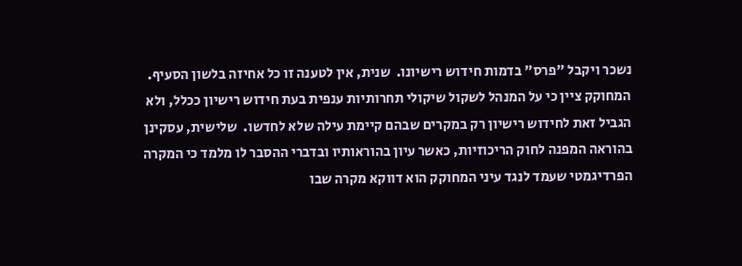נשכר ויקבל "פרס" בדמות חידוש רישיונו.  שנית, אין לטענה זו כל אחיזה בלשון הסעיף.  המחוקק ציין כי על המנהל לשקול שיקולי תחרותיות ענפית בעת חידוש רישיון ככלל, ולא הגביל זאת לחידוש רישיון רק במקרים שבהם קיימת עילה שלא לחדשו.  שלישית, עסקינן בהוראה המפנה לחוק הריכוזיות, כאשר עיון בהוראותיו ובדברי ההסבר לו מלמד כי המקרה הפרדיגמטי שעמד לנגד עיני המחוקק הוא דווקא מקרה שבו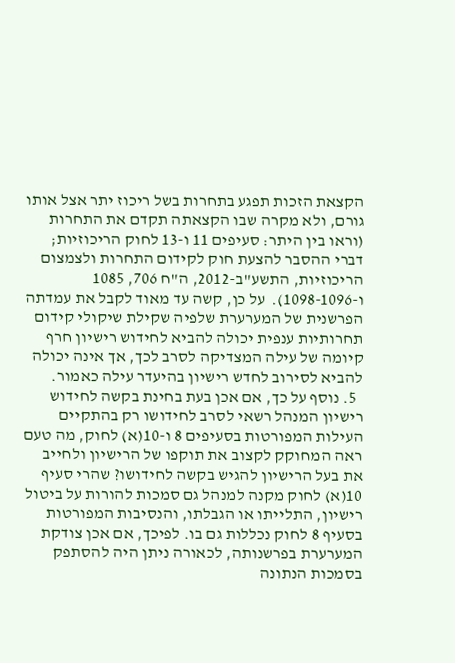הקצאת הזכות תפגע בתחרות בשל ריכוז יתר אצל אותו גורם, ולא מקרה שבו הקצאתה תקדם את התחרות (וראו בין היתר: סעיפים 11 ו-13 לחוק הריכוזיות; דברי ההסבר להצעת חוק לקידום התחרות ולצמצום הריכוזיות, התשע"ב-2012, ה"ח 706, 1085 ו-1098-1096).  על כן, קשה עד מאוד לקבל את עמדתה הפרשנית של המערערת שלפיה שקילת שיקולי קידום תחרותיות ענפית יכולה להביא לחידוש רישיון חרף קיומה של עילה המצדיקה לסרב לכך, אך אינה יכולה להביא לסירוב לחדש רישיון בהיעדר עילה כאמור.
  5. נוסף על כך, אם אכן בעת בחינת בקשה לחידוש רישיון המנהל רשאי לסרב לחידושו רק בהתקיים העילות המפורטות בסעיפים 8 ו-10(א) לחוק, מה טעם ראה המחוקק לקצוב את תוקפו של הרישיון ולחייב את בעל הרישיון להגיש בקשה לחידושו? שהרי סעיף 10(א) לחוק מקנה למנהל גם סמכות להורות על ביטול רישיון, התלייתו או הגבלתו, והנסיבות המפורטות בסעיף 8 לחוק נכללות גם בו. לפיכך, אם אכן צודקת המערערת בפרשנותה, לכאורה ניתן היה להסתפק בסמכות הנתונה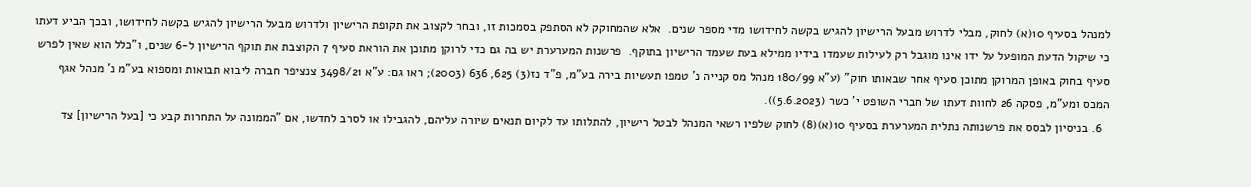למנהל בסעיף 10(א) לחוק, מבלי לדרוש מבעל הרישיון להגיש בקשה לחידושו מדי מספר שנים.  אלא שהמחוקק לא הסתפק בסמכות זו, ובחר לקצוב את תקופת הרישיון ולדרוש מבעל הרישיון להגיש בקשה לחידושו, ובכך הביע דעתו כי שיקול הדעת המופעל על ידו אינו מוגבל רק לעילות שעמדו בידיו ממילא בעת שעמד הרישיון בתוקף.  פרשנות המערערת יש בה גם כדי לרוקן מתוכן את הוראת סעיף 7 הקוצבת את תוקף הרישיון ל-6 שנים, ו"כלל הוא שאין לפרש סעיף בחוק באופן המרוקן מתוכן סעיף אחר שבאותו חוק" (ע"א 180/99 מנהל מס קנייה נ' טמפו תעשיות בירה בע"מ, פ"ד נז(3) 625, 636 (2003); ראו גם: ע"א 3498/21 צנציפר חברה ליבוא תבואות ומספוא בע"מ נ' מנהל אגף המכס ומע"מ, פסקה 26 לחוות דעתו של חברי השופט י' כשר (5.6.2023)).
  6. בניסיון לבסס את פרשנותה נתלית המערערת בסעיף 10(א)(8) לחוק שלפיו רשאי המנהל לבטל רישיון, להתלותו עד לקיום תנאים שיורה עליהם, להגבילו או לסרב לחדשו, אם "הממונה על התחרות קבע כי [בעל הרישיון] צד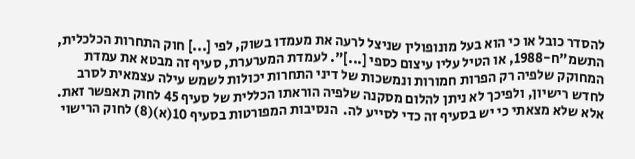להסדר כובל או כי הוא בעל מונופולין שניצל לרעה את מעמדו בשוק, לפי [...] חוק התחרות הכלכלית, התשמ"ח-1988, או הטיל עליו עיצום כספי [...]". לעמדת המערערת, סעיף זה מבטא את עמדת המחוקק שלפיה רק הפרות חמורות ונמשכות של דיני התחרות יכולות לשמש עילה עצמאית לסרב לחדש רישיון, ולפיכך לא ניתן להלום מסקנה שלפיה הוראתו הכללית של סעיף 45 לחוק תאפשר זאת.  אלא שלא מצאתי כי יש בסעיף זה כדי לסייע לה.  הנסיבות המפורטות בסעיף 10(א)(8) לחוק הרישוי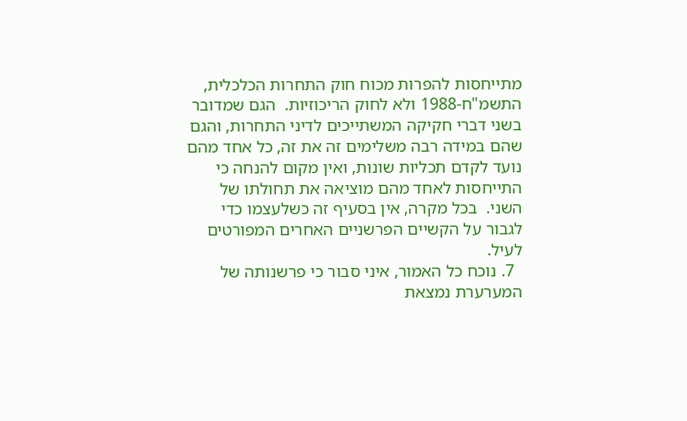מתייחסות להפרות מכוח חוק התחרות הכלכלית, התשמ"ח-1988 ולא לחוק הריכוזיות.  הגם שמדובר בשני דברי חקיקה המשתייכים לדיני התחרות, והגם שהם במידה רבה משלימים זה את זה, כל אחד מהם נועד לקדם תכליות שונות, ואין מקום להנחה כי התייחסות לאחד מהם מוציאה את תחולתו של השני.  בכל מקרה, אין בסעיף זה כשלעצמו כדי לגבור על הקשיים הפרשניים האחרים המפורטים לעיל.
  7. נוכח כל האמור, איני סבור כי פרשנותה של המערערת נמצאת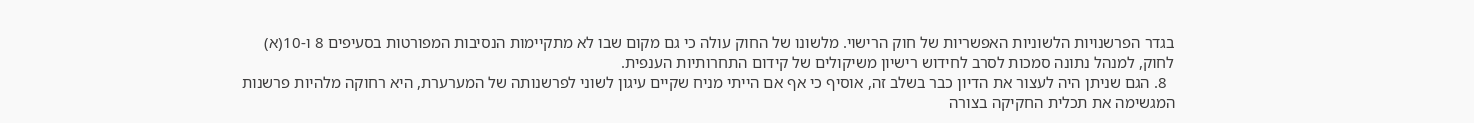בגדר הפרשנויות הלשוניות האפשריות של חוק הרישוי. מלשונו של החוק עולה כי גם מקום שבו לא מתקיימות הנסיבות המפורטות בסעיפים 8 ו-10(א) לחוק, למנהל נתונה סמכות לסרב לחידוש רישיון משיקולים של קידום התחרותיות הענפית.
  8. הגם שניתן היה לעצור את הדיון כבר בשלב זה, אוסיף כי אף אם הייתי מניח שקיים עיגון לשוני לפרשנותה של המערערת, היא רחוקה מלהיות פרשנות המגשימה את תכלית החקיקה בצורה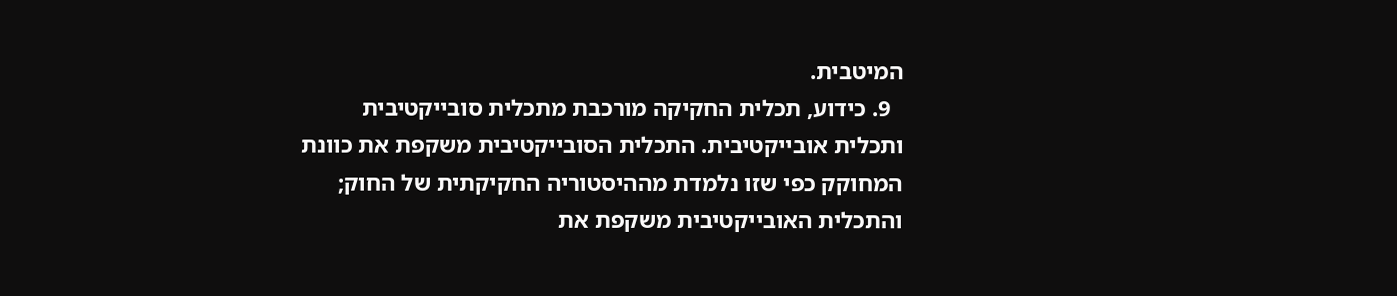המיטבית.
  9. כידוע, תכלית החקיקה מורכבת מתכלית סובייקטיבית ותכלית אובייקטיבית. התכלית הסובייקטיבית משקפת את כוונת המחוקק כפי שזו נלמדת מההיסטוריה החקיקתית של החוק; והתכלית האובייקטיבית משקפת את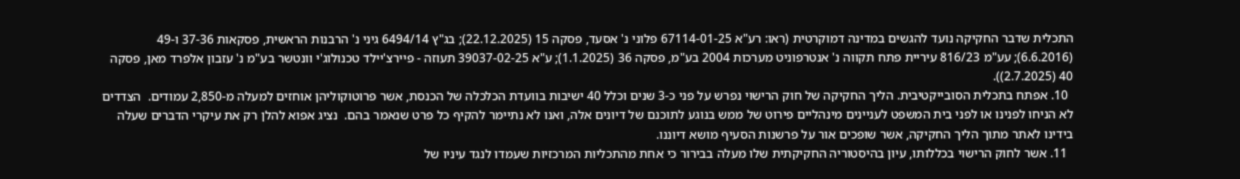התכלית שדבר החקיקה נועד להגשים במדינה דמוקרטית (ראו: רע"א 67114-01-25 פלוני נ' אסעד, פסקה 15 (22.12.2025); בג"ץ 6494/14 גיני נ' הרבנות הראשית, פסקאות 37-36 ו-49 (6.6.2016); עע"מ 816/23 עיריית פתח תקווה נ' אנטרפוניט מערכות 2004 בע"מ, פסקה 36 (1.1.2025); ע"א 39037-02-25 תעוזה - פיירצ'יילד טכנולוג'י וונטשר בע"מ נ' עזבון אלפרד מאן, פסקה 40 (2.7.2025)).
  10. אפתח בתכלית הסובייקטיבית. הליך החקיקה של חוק הרישוי נפרש על פני כ-3 שנים וכלל 40 ישיבות בוועדת הכלכלה של הכנסת, אשר פרוטוקוליהן אוחזים למעלה מ-2,850 עמודים.  הצדדים לא הניחו לפנינו או לפני בית המשפט לעניינים מינהליים פירוט של ממש בנוגע לתוכנם של דיונים אלה, ואנו לא נתיימר להקיף כל פרט שנאמר בהם.  נציג אפוא להלן רק את עיקרי הדברים שעלה בידינו לאתר מתוך הליך החקיקה, אשר שופכים אור על פרשנות הסעיף מושא דיוננו.
  11. אשר לחוק הרישוי בכללותו, עיון בהיסטוריה החקיקתית שלו מעלה בבירור כי אחת מהתכליות המרכזיות שעמדו לנגד עיניו של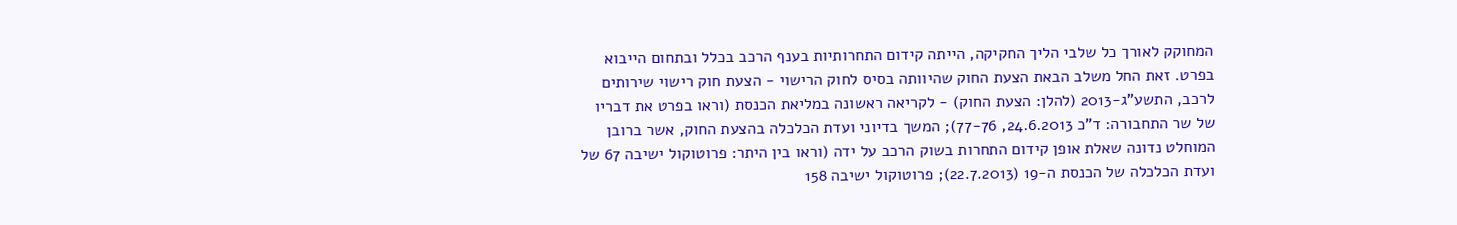המחוקק לאורך כל שלבי הליך החקיקה, הייתה קידום התחרותיות בענף הרכב בכלל ובתחום הייבוא בפרט. זאת החל משלב הבאת הצעת החוק שהיוותה בסיס לחוק הרישוי - הצעת חוק רישוי שירותים לרכב, התשע"ג-2013 (להלן: הצעת החוק) - לקריאה ראשונה במליאת הכנסת (וראו בפרט את דבריו של שר התחבורה: ד"כ 24.6.2013, 77-76); המשך בדיוני ועדת הכלכלה בהצעת החוק, אשר ברובן המוחלט נדונה שאלת אופן קידום התחרות בשוק הרכב על ידה (וראו בין היתר: פרוטוקול ישיבה 67 של ועדת הכלכלה של הכנסת ה-19 (22.7.2013); פרוטוקול ישיבה 158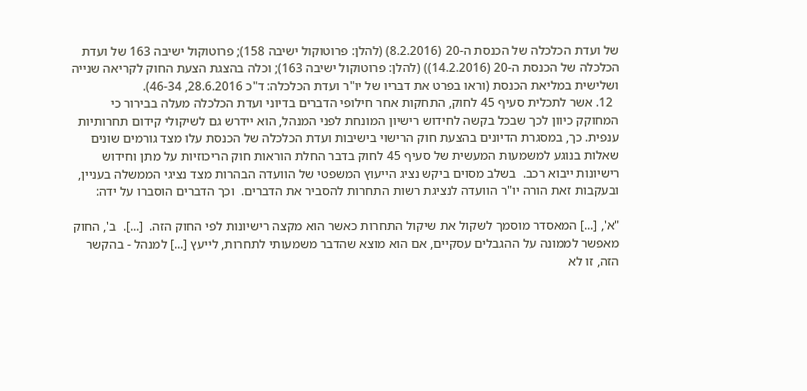של ועדת הכלכלה של הכנסת ה-20 (8.2.2016) (להלן: פרוטוקול ישיבה 158); פרוטוקול ישיבה 163 של ועדת הכלכלה של הכנסת ה-20 (14.2.2016)) (להלן: פרוטוקול ישיבה 163); וכלה בהצגת הצעת החוק לקריאה שנייה ושלישית במליאת הכנסת (וראו בפרט את דבריו של יו"ר ועדת הכלכלה: ד"כ 28.6.2016, 46-34).
  12. אשר לתכלית סעיף 45 לחוק, התחקות אחר חילופי הדברים בדיוני ועדת הכלכלה מעלה בבירור כי המחוקק כיוון לכך שבכל בקשה לחידוש רישיון המונחת לפני המנהל, הוא יידרש גם לשיקולי קידום תחרותיות ענפית. כך, במסגרת הדיונים בהצעת חוק הרישוי בישיבות ועדת הכלכלה של הכנסת עלו מצד גורמים שונים שאלות בנוגע למשמעות המעשית של סעיף 45 לחוק בדבר החלת הוראות חוק הריכוזיות על מתן וחידוש רישיונות ייבוא רכב.  בשלב מסוים ביקש נציג הייעוץ המשפטי של הוועדה הבהרות מצד נציגי הממשלה בעניין, ובעקבות זאת הורה יו"ר הוועדה לנציגת רשות התחרות להסביר את הדברים.  וכך הדברים הוסברו על ידה:

"א', [...] המאסדר מוסמך לשקול את שיקול התחרות כאשר הוא מקצה רישיונות לפי החוק הזה.  [...].  ב', החוק מאפשר לממונה על ההגבלים עסקיים, אם הוא מוצא שהדבר משמעותי לתחרות, לייעץ [...] למנהל - בהקשר הזה, זו לא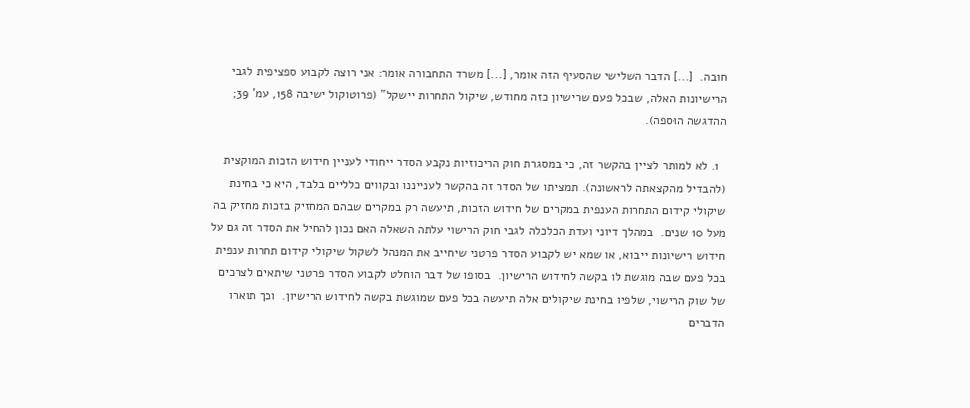חובה.  [...] הדבר השלישי שהסעיף הזה אומר, [...] משרד התחבורה אומר: אני רוצה לקבוע ספציפית לגבי הרישיונות האלה, שבכל פעם שרישיון כזה מחודש, שיקול התחרות יישקל" (פרוטוקול ישיבה 158, עמ' 39; ההדגשה הוּספה).

  1. לא למותר לציין בהקשר זה, כי במסגרת חוק הריכוזיות נקבע הסדר ייחודי לעניין חידוש הזכות המוקצית (להבדיל מהקצאתה לראשונה). תמציתו של הסדר זה בהקשר לענייננו ובקווים כלליים בלבד, היא כי בחינת שיקולי קידום התחרות הענפית במקרים של חידוש הזכות, תיעשה רק במקרים שבהם המחזיק בזכות מחזיק בה מעל 10 שנים.  במהלך דיוני ועדת הכלכלה לגבי חוק הרישוי עלתה השאלה האם נכון להחיל את הסדר זה גם על חידוש רישיונות ייבוא, או שמא יש לקבוע הסדר פרטני שיחייב את המנהל לשקול שיקולי קידום תחרות ענפית בכל פעם שבה מוגשת לו בקשה לחידוש הרישיון.  בסופו של דבר הוחלט לקבוע הסדר פרטני שיתאים לצרכים של שוק הרישוי, שלפיו בחינת שיקולים אלה תיעשה בכל פעם שמוגשת בקשה לחידוש הרישיון.  וכך תוארו הדברים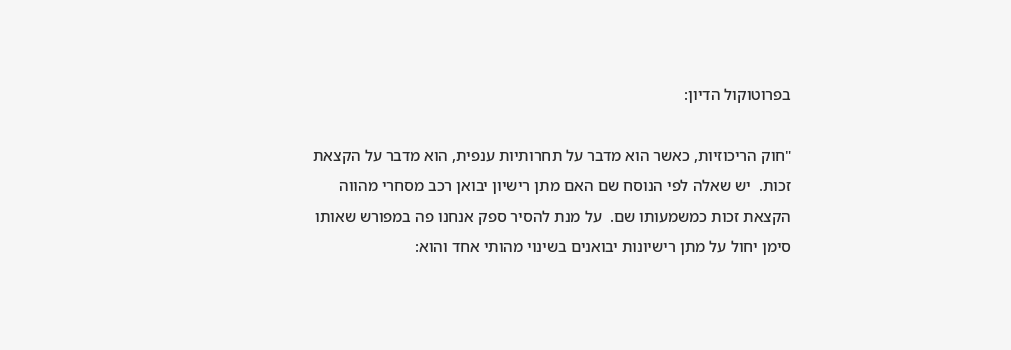בפרוטוקול הדיון:

"חוק הריכוזיות, כאשר הוא מדבר על תחרותיות ענפית, הוא מדבר על הקצאת זכות.  יש שאלה לפי הנוסח שם האם מתן רישיון יבואן רכב מסחרי מהווה הקצאת זכות כמשמעותו שם.  על מנת להסיר ספק אנחנו פה במפורש שאותו סימן יחול על מתן רישיונות יבואנים בשינוי מהותי אחד והוא: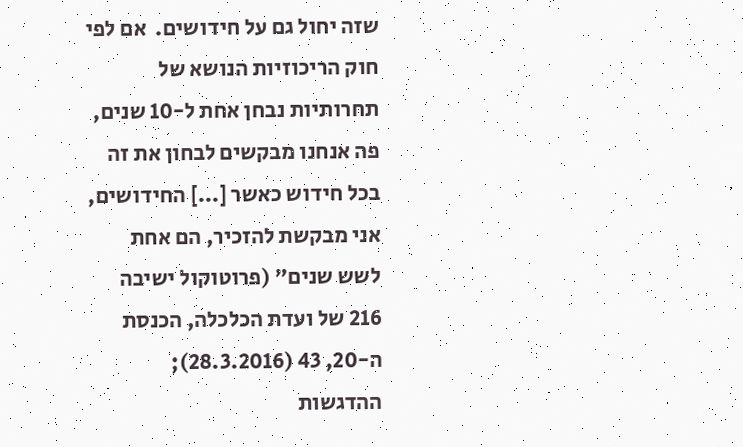שזה יחול גם על חידושים.  אם לפי חוק הריכוזיות הנושא של תחרותיות נבחן אחת ל-10 שנים, פה אנחנו מבקשים לבחון את זה בכל חידוש כאשר [...] החידושים, אני מבקשת להזכיר, הם אחת לשש שנים" (פרוטוקול ישיבה 216 של ועדת הכלכלה, הכנסת ה-20, 43 (28.3.2016); ההדגשות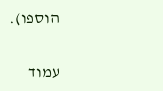הוספו).

עמוד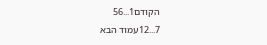הקודם1...56
7...12עמוד הבא